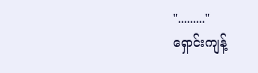"........."
ရှောင်းကျန့်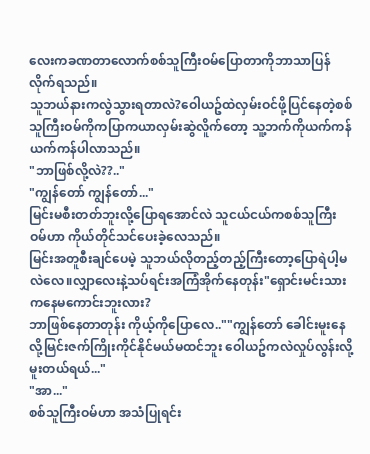လေးကခဏတာလောက်စစ်သူကြီးဝမ်ပြောတာကိုဘာသာပြန်လိုက်ရသည်။
သူဘယ်နားကလွဲသွားရတာလဲ?ဝေါယဥ်ထဲလှမ်းဝင်ဖို့ပြင်နေတဲ့စစ်သူကြီးဝမ်ကိုကပြာကယာလှမ်းဆွဲလိူက်တော့ သူ့ဘက်ကိုယက်ကန်ယက်ကန်ပါလာသည်။
"ဘာဖြစ်လို့လဲ??.."
"ကျွန်တော် ကျွန်တော်..."
မြင်းမစီးတတ်ဘူးလို့ပြောရအောင်လဲ သူငယ်ငယ်ကစစ်သူကြီးဝမ်ဟာ ကိုယ်တိုင်သင်ပေးခဲ့လေသည်။
မြင်းအတူစီးချင်ပေမဲ့ သူဘယ်လိုတည့်တည့်ကြီးတော့ပြောရဲပါ့မလဲလေ။လျှာလေးနဲ့သပ်ရင်းအကြံအိုက်နေတုန်း"ရှောင်းမင်းသားကနေမကောင်းဘူးလား?
ဘာဖြစ်နေတာတုန်း ကိုယ့်ကိုပြောလေ..""ကျွန်တော် ခေါင်းမူးနေလို့မြင်းဇက်ကြိုးကိုင်နိုင်မယ်မထင်ဘူး ဝေါယဥ်ကလဲလှုပ်လွန်းလို့မူးတယ်ရယ်..."
"အာ..."
စစ်သူကြီးဝမ်ဟာ အသံပြုရင်း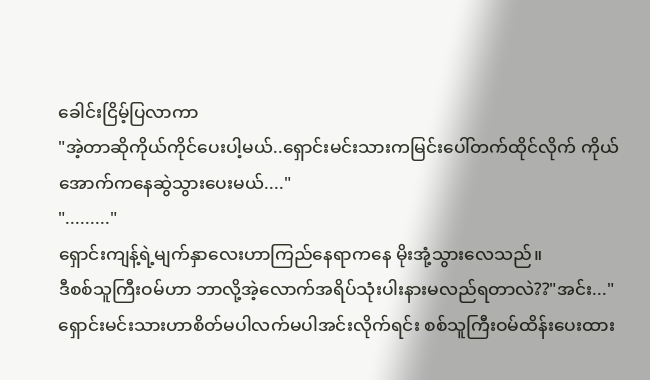ခေါင်းငြိမ့်ပြလာကာ
"အဲ့တာဆိုကိုယ်ကိုင်ပေးပါ့မယ်..ရှောင်းမင်းသားကမြင်းပေါ်တက်ထိုင်လိုက် ကိုယ်အောက်ကနေဆွဲသွားပေးမယ်...."
"........."
ရှောင်းကျန့်ရဲ့မျက်နှာလေးဟာကြည်နေရာကနေ မိုးအုံ့သွားလေသည်။
ဒီစစ်သူကြီးဝမ်ဟာ ဘာလို့အဲ့လောက်အရိပ်သုံးပါးနားမလည်ရတာလဲ??"အင်း..."
ရှောင်းမင်းသားဟာစိတ်မပါလက်မပါအင်းလိုက်ရင်း စစ်သူကြီးဝမ်ထိန်းပေးထား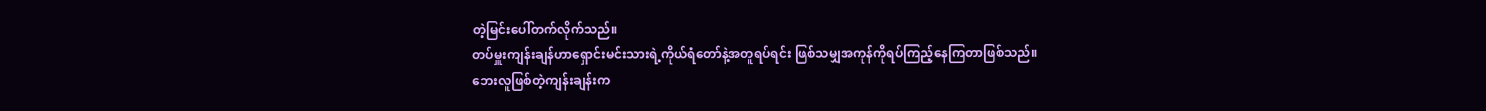တဲ့မြင်းပေါ်တက်လိုက်သည်။
တပ်မှူးကျန်းချန်ဟာရှောင်းမင်းသားရဲ့ကိုယ်ရံတော်နဲ့အတူရပ်ရင်း ဖြစ်သမျှအကုန်ကိုရပ်ကြည့်နေကြတာဖြစ်သည်။
ဘေးလူဖြစ်တဲ့ကျန်းချန်းက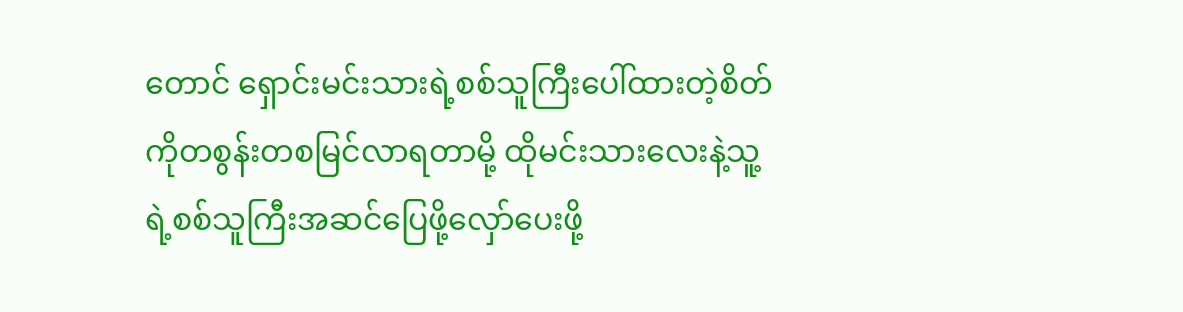တောင် ရှောင်းမင်းသားရဲ့စစ်သူကြီးပေါ်ထားတဲ့စိတ်ကိုတစွန်းတစမြင်လာရတာမို့ ထိုမင်းသားလေးနဲ့သူ့ရဲ့စစ်သူကြီးအဆင်ပြေဖို့လှော်ပေးဖို့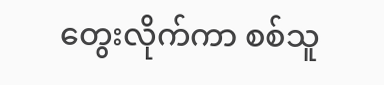တွေးလိုက်ကာ စစ်သူ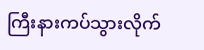ကြီးနားကပ်သွားလိုက်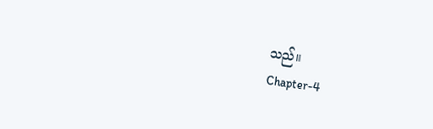သည်။
Chapter-4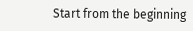Start from the beginning